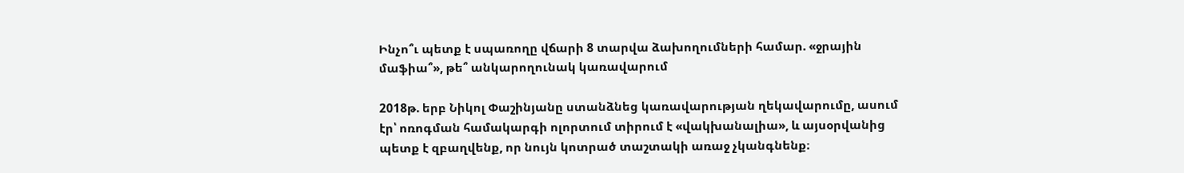Ինչո՞ւ պետք է սպառողը վճարի 8 տարվա ձախողումների համար. «ջրային մաֆիա՞», թե՞ անկարողունակ կառավարում

2018թ. երբ Նիկոլ Փաշինյանը ստանձնեց կառավարության ղեկավարումը, ասում էր՝ ոռոգման համակարգի ոլորտում տիրում է «վակխանալիա», և այսօրվանից պետք է զբաղվենք, որ նույն կոտրած տաշտակի առաջ չկանգնենք։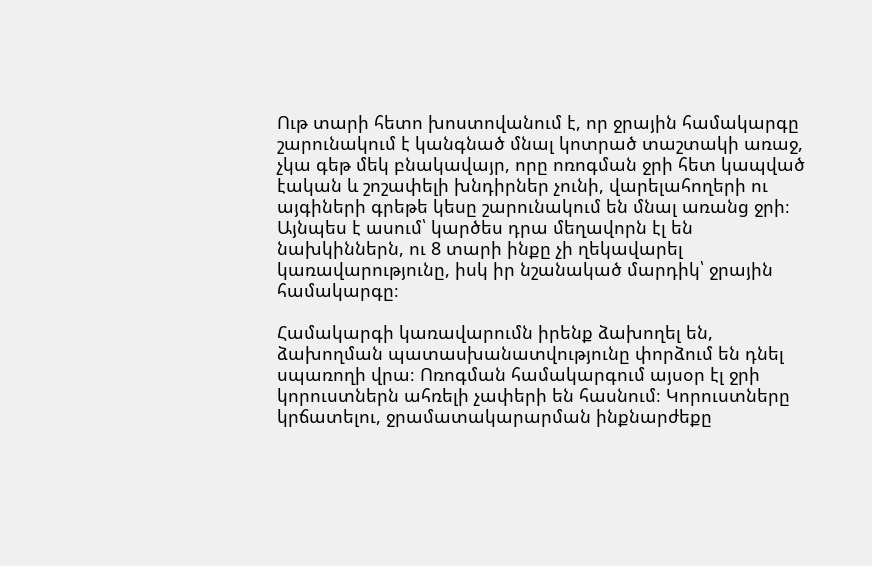Ութ տարի հետո խոստովանում է, որ ջրային համակարգը շարունակում է կանգնած մնալ կոտրած տաշտակի առաջ, չկա գեթ մեկ բնակավայր, որը ոռոգման ջրի հետ կապված էական և շոշափելի խնդիրներ չունի, վարելահողերի ու այգիների գրեթե կեսը շարունակում են մնալ առանց ջրի։ Այնպես է ասում՝ կարծես դրա մեղավորն էլ են նախկիններն, ու 8 տարի ինքը չի ղեկավարել կառավարությունը, իսկ իր նշանակած մարդիկ՝ ջրային համակարգը։

Համակարգի կառավարումն իրենք ձախողել են, ձախողման պատասխանատվությունը փորձում են դնել սպառողի վրա։ Ոռոգման համակարգում այսօր էլ ջրի կորուստներն ահռելի չափերի են հասնում։ Կորուստները կրճատելու, ջրամատակարարման ինքնարժեքը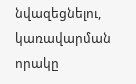նվազեցնելու, կառավարման որակը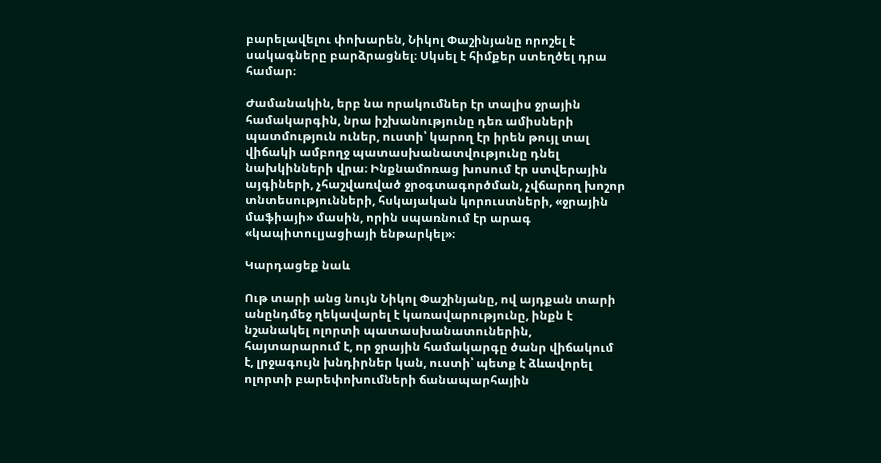բարելավելու փոխարեն, Նիկոլ Փաշինյանը որոշել է սակագները բարձրացնել։ Սկսել է հիմքեր ստեղծել դրա համար։

Ժամանակին, երբ նա որակումներ էր տալիս ջրային համակարգին, նրա իշխանությունը դեռ ամիսների պատմություն ուներ, ուստի՝ կարող էր իրեն թույլ տալ վիճակի ամբողջ պատասխանատվությունը դնել նախկինների վրա։ Ինքնամոռաց խոսում էր ստվերային այգիների, չհաշվառված ջրօգտագործման, չվճարող խոշոր տնտեսությունների, հսկայական կորուստների, «ջրային մաֆիայի» մասին, որին սպառնում էր արագ «կապիտուլյացիայի ենթարկել»։

Կարդացեք նաև

Ութ տարի անց նույն Նիկոլ Փաշինյանը, ով այդքան տարի անընդմեջ ղեկավարել է կառավարությունը, ինքն է նշանակել ոլորտի պատասխանատուներին, հայտարարում է, որ ջրային համակարգը ծանր վիճակում է, լրջագույն խնդիրներ կան, ուստի՝ պետք է ձևավորել ոլորտի բարեփոխումների ճանապարհային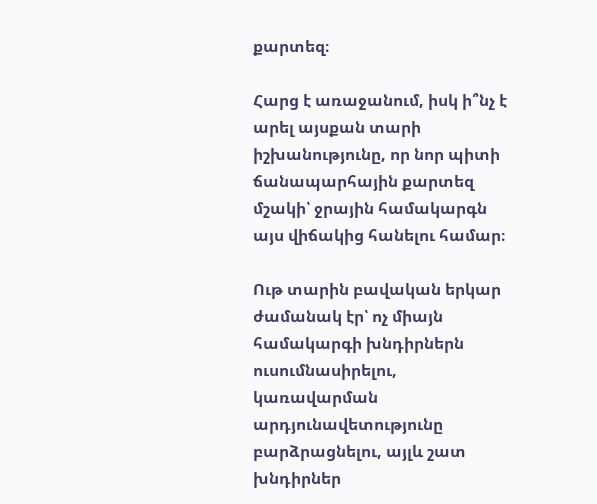քարտեզ։

Հարց է առաջանում, իսկ ի՞նչ է արել այսքան տարի իշխանությունը, որ նոր պիտի ճանապարհային քարտեզ մշակի՝ ջրային համակարգն այս վիճակից հանելու համար։

Ութ տարին բավական երկար ժամանակ էր՝ ոչ միայն համակարգի խնդիրներն ուսումնասիրելու, կառավարման արդյունավետությունը բարձրացնելու, այլև շատ խնդիրներ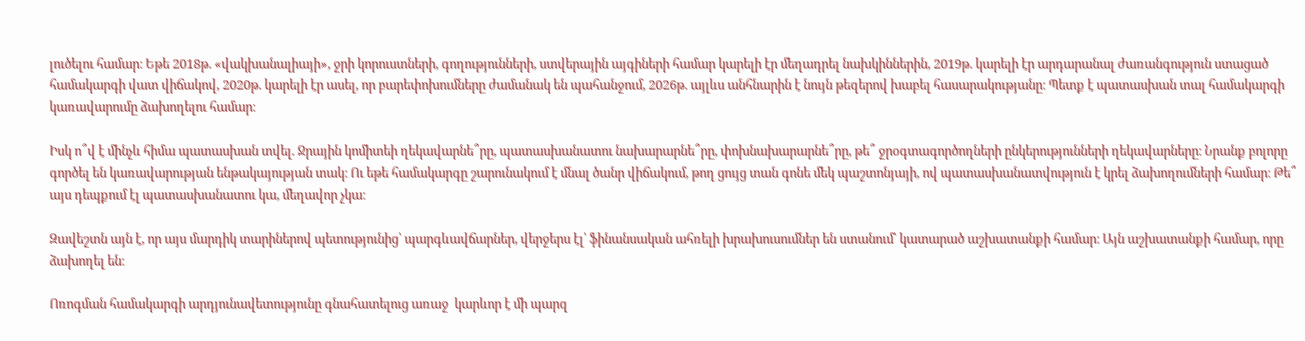լուծելու համար։ Եթե 2018թ. «վակխանալիայի», ջրի կորուստների, գողությունների, ստվերային այգիների համար կարելի էր մեղադրել նախկիններին, 2019թ. կարելի էր արդարանալ ժառանգություն ստացած համակարգի վատ վիճակով, 2020թ. կարելի էր ասել, որ բարեփոխումները ժամանակ են պահանջում, 2026թ. այլևս անհնարին է նույն թեզերով խաբել հասարակությանը։ Պետք է պատասխան տալ համակարգի կառավարումը ձախողելու համար։

Իսկ ո՞վ է մինչև հիմա պատասխան տվել. Ջրային կոմիտեի ղեկավարնե՞րը, պատասխանատու նախարարնե՞րը, փոխնախարարնե՞րը, թե՞ ջրօգտագործողների ընկերությունների ղեկավարները։ Նրանք բոլորը գործել են կառավարության ենթակայության տակ։ Ու եթե համակարգը շարունակում է մնալ ծանր վիճակում, թող ցույց տան գոնե մեկ պաշտոնյայի, ով պատասխանատվություն է կրել ձախողումների համար։ Թե՞ այս դեպքում էլ պատասխանատու կա, մեղավոր չկա։

Զավեշտն այն է, որ այս մարդիկ տարիներով պետությունից՝ պարգևավճարներ, վերջերս էլ՝ ֆինանսական ահռելի խրախուսումներ են ստանում՝ կատարած աշխատանքի համար։ Այն աշխատանքի համար, որը ձախողել են։

Ոռոգման համակարգի արդյունավետությունը գնահատելուց առաջ  կարևոր է մի պարզ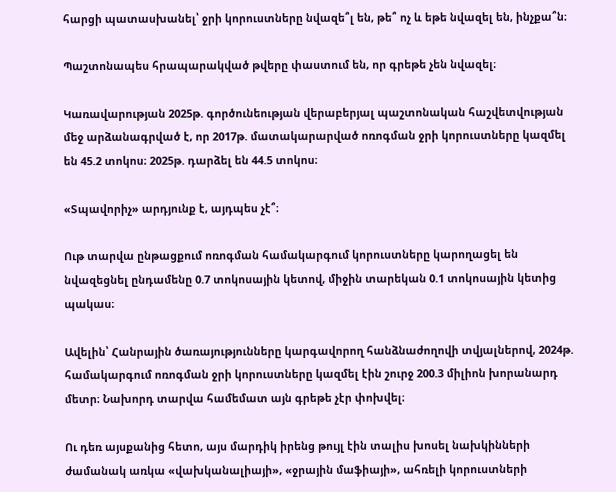հարցի պատասխանել՝ ջրի կորուստները նվազե՞լ են, թե՞ ոչ և եթե նվազել են, ինչքա՞ն։

Պաշտոնապես հրապարակված թվերը փաստում են, որ գրեթե չեն նվազել։

Կառավարության 2025թ. գործունեության վերաբերյալ պաշտոնական հաշվետվության մեջ արձանագրված է, որ 2017թ. մատակարարված ոռոգման ջրի կորուստները կազմել են 45.2 տոկոս։ 2025թ. դարձել են 44.5 տոկոս։

«Տպավորիչ» արդյունք է, այդպես չէ՞։

Ութ տարվա ընթացքում ոռոգման համակարգում կորուստները կարողացել են նվազեցնել ընդամենը 0.7 տոկոսային կետով, միջին տարեկան 0.1 տոկոսային կետից պակաս։

Ավելին՝ Հանրային ծառայությունները կարգավորող հանձնաժողովի տվյալներով, 2024թ. համակարգում ոռոգման ջրի կորուստները կազմել էին շուրջ 200.3 միլիոն խորանարդ մետր։ Նախորդ տարվա համեմատ այն գրեթե չէր փոխվել։

Ու դեռ այսքանից հետո, այս մարդիկ իրենց թույլ էին տալիս խոսել նախկինների ժամանակ առկա «վախկանալիայի», «ջրային մաֆիայի», ահռելի կորուստների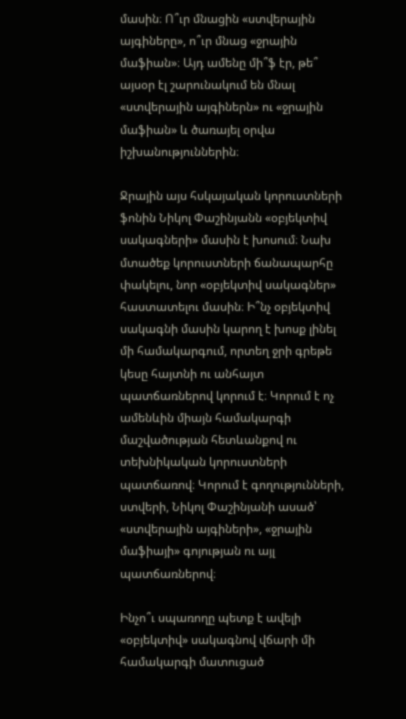մասին։ Ո՞ւր մնացին «ստվերային այգիները», ո՞ւր մնաց «ջրային մաֆիան»։ Այդ ամենը մի՞ֆ էր, թե՞ այսօր էլ շարունակում են մնալ «ստվերային այգիներն» ու «ջրային մաֆիան» և ծառայել օրվա իշխանություններին։

Ջրային այս հսկայական կորուստների ֆոնին Նիկոլ Փաշինյանն «օբյեկտիվ սակագների» մասին է խոսում։ Նախ մտածեք կորուստների ճանապարհը փակելու, նոր «օբյեկտիվ սակագներ» հաստատելու մասին։ Ի՞նչ օբյեկտիվ սակագնի մասին կարող է խոսք լինել մի համակարգում, որտեղ ջրի գրեթե կեսը հայտնի ու անհայտ պատճառներով կորում է։ Կորում է ոչ ամենևին միայն համակարգի մաշվածության հետևանքով ու տեխնիկական կորուստների պատճառով։ Կորում է գողությունների, ստվերի, Նիկոլ Փաշինյանի ասած՝ «ստվերային այգիների», «ջրային մաֆիայի» գոյության ու այլ պատճառներով։

Ինչո՞ւ սպառողը պետք է ավելի «օբյեկտիվ» սակագնով վճարի մի համակարգի մատուցած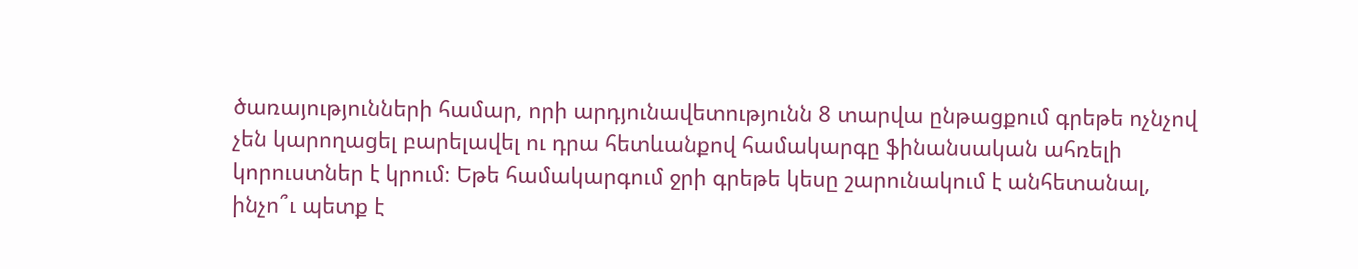ծառայությունների համար, որի արդյունավետությունն 8 տարվա ընթացքում գրեթե ոչնչով չեն կարողացել բարելավել ու դրա հետևանքով համակարգը ֆինանսական ահռելի կորուստներ է կրում։ Եթե համակարգում ջրի գրեթե կեսը շարունակում է անհետանալ, ինչո՞ւ պետք է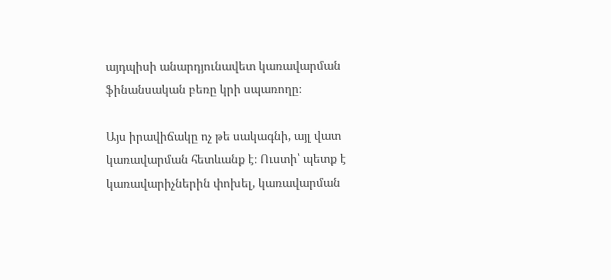այդպիսի անարդյունավետ կառավարման ֆինանսական բեռը կրի սպառողը։

Այս իրավիճակը ոչ թե սակագնի, այլ վատ կառավարման հետևանք է։ Ուստի՝ պետք է կառավարիչներին փոխել, կառավարման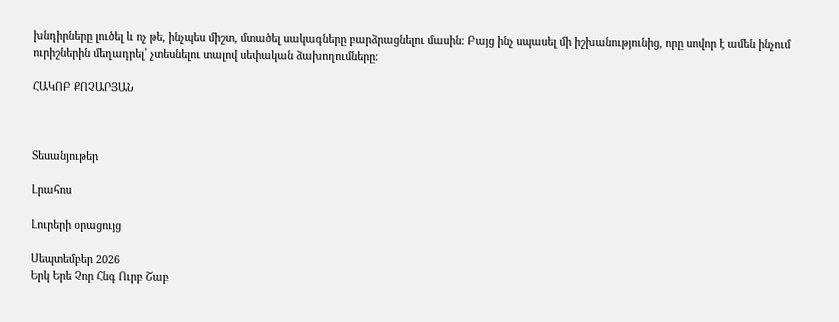խնդիրները լուծել և ոչ թե, ինչպես միշտ, մտածել սակագները բարձրացնելու մասին։ Բայց ինչ սպասել մի իշխանությունից, որը սովոր է ամեն ինչում ուրիշներին մեղադրել՝ չտեսնելու տալով սեփական ձախողումները։

ՀԱԿՈԲ ՔՈՉԱՐՅԱՆ



Տեսանյութեր

Լրահոս

Լուրերի օրացույց

Սեպտեմբեր 2026
Երկ Երե Չոր Հնգ Ուրբ Շաբ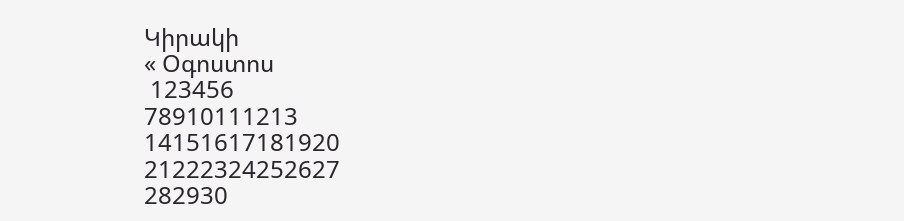Կիրակի
« Օգոստոս
 123456
78910111213
14151617181920
21222324252627
282930